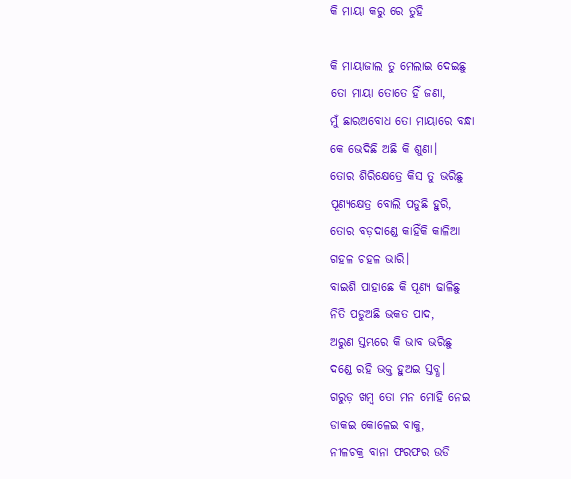କି ମାୟା କରୁ ରେ ତୁହି

କି ମାୟାଜାଲ ତୁ ମେଲାଇ ଦେଇଛୁ
ତୋ ମାୟା ତୋତେ ହିଁ ଜଣା,
ମୁଁ ଛାରଅବୋଧ ତୋ ମାୟାରେ ବନ୍ଧା
କେ ଭେଦିଛି ଅଛି କି ଶୁଣା।
ତୋର ଶିରିକ୍ଷେତ୍ରେ କିସ ତୁ ଭରିଛୁ
ପୂଣ୍ୟକ୍ଷେତ୍ର ବୋଲି ପଡୁଛି ହୁରି,
ତୋର ବଡ଼ଦାଣ୍ଡେ କାହିଁକି କାଳିଆ
ଗହଳ ଚହଳ ଭାରି।
ବାଇଶି ପାହାଛେ କି ପୂଣ୍ୟ ଢାଳିଛୁ
ନିତି ପଡୁଅଛି ଭକତ ପାଦ,
ଅରୁଣ ସ୍ତମ୍ଭରେ କି ଭାବ ଭରିଛୁ
ଦଣ୍ଡେ ରହି ଭକ୍ତ ହୁଅଇ ସ୍ତବ୍ଧ।
ଗରୁଡ଼ ଖମ୍ବ ତୋ ମନ ମୋହି ନେଇ
ଡାକଇ କୋଳେଇ ବାକୁ,
ନୀଳଚକ୍ର ବାନା ଫରଫର ଉଡି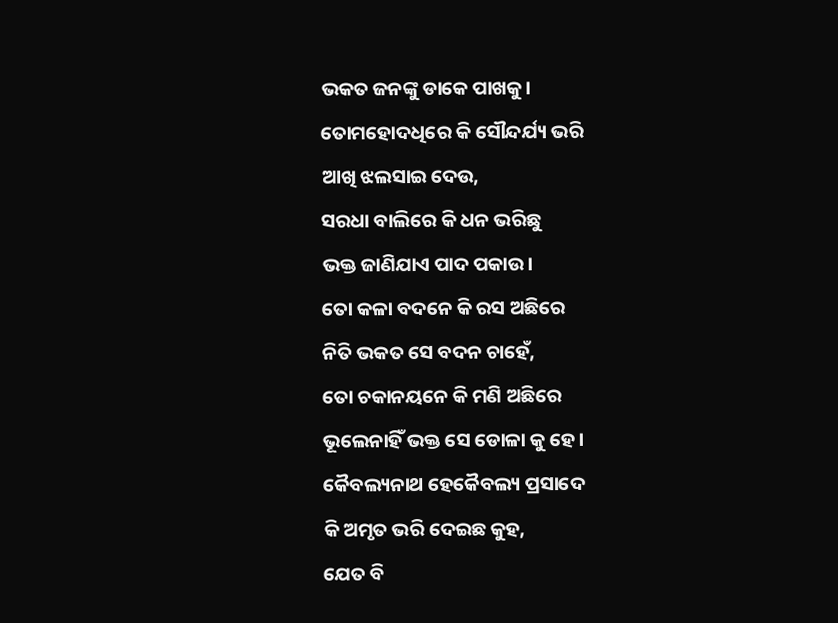ଭକତ ଜନଙ୍କୁ ଡାକେ ପାଖକୁ।
ତୋମହୋଦଧିରେ କି ସୌନ୍ଦର୍ଯ୍ୟ ଭରି
ଆଖି ଝଲସାଇ ଦେଉ,
ସରଧା ବାଲିରେ କି ଧନ ଭରିଛୁ
ଭକ୍ତ ଜାଣିଯାଏ ପାଦ ପକାଉ।
ତୋ କଳା ବଦନେ କି ରସ ଅଛିରେ
ନିତି ଭକତ ସେ ବଦନ ଚାହେଁ,
ତୋ ଚକାନୟନେ କି ମଣି ଅଛିରେ
ଭୂଲେନାହିଁ ଭକ୍ତ ସେ ଡୋଳା କୁ ହେ।
କୈବଲ୍ୟନାଥ ହେକୈବଲ୍ୟ ପ୍ରସାଦେ
କି ଅମୃତ ଭରି ଦେଇଛ କୁହ,
ଯେତ ବି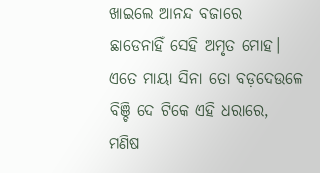ଖାଇଲେ ଆନନ୍ଦ ବଜାରେ
ଛାଡେନାହିଁ ସେହି ଅମୃତ ମୋହ।
ଏତେ ମାୟା ସିନା ତୋ ବଡ଼ଦେଉଳେ
ବିଞ୍ଚି ଦେ ଟିକେ ଏହି ଧରାରେ,
ମଣିଷ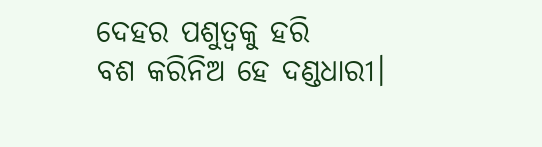ଦେହର ପଶୁତ୍ୱକୁ ହରି
ବଶ କରିନିଅ ହେ ଦଣ୍ଡଧାରୀ।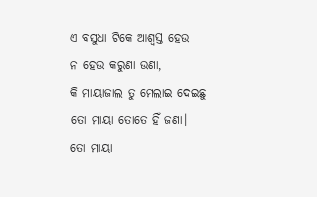ଏ ବସୁଧା ଟିକେ ଆଶ୍ୱସ୍ତ ହେଉ
ନ ହେଉ କରୁଣା ଉଣା,
କି ମାୟାଜାଲ ତୁ ମେଲାଇ ଦେଇଛୁ
ତୋ ମାୟା ତୋତେ ହିଁ ଜଣା।
ତୋ ମାୟା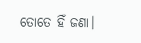ତୋତେ ହିଁ ଜଣା।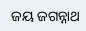ଜୟ ଜଗନ୍ନାଥ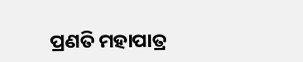ପ୍ରଣତି ମହାପାତ୍ର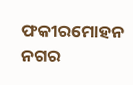ଫକୀରମୋହନ ନଗର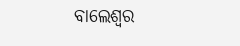ବାଲେଶ୍ଵର